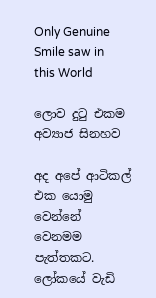Only Genuine Smile saw in this World

ලොව දුටු එකම අව්‍යාජ සිනහව

අද අපේ ආටිකල් එක යොමු වෙන්නේ වෙනමම පැත්තකට. ලෝකයේ වැඩි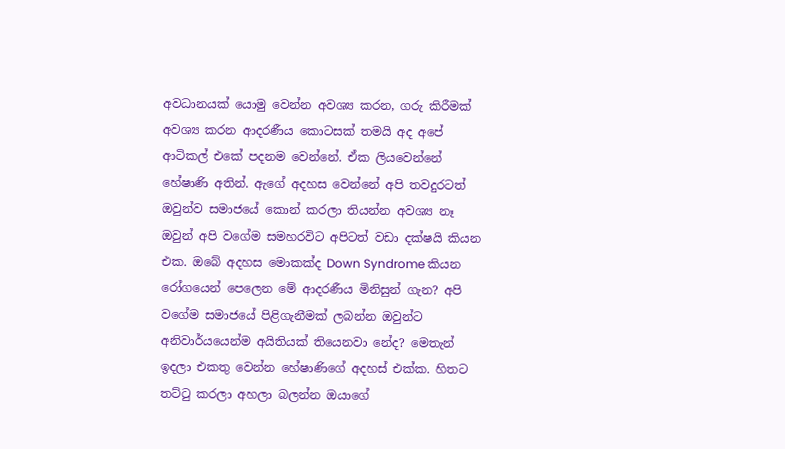අවධානයක් යොමු වෙන්න අවශ්‍ය කරන, ගරු කිරීමක් අවශ්‍ය කරන ආදරණීය කොටසක් තමයි අද අපේ ආටිකල් එකේ පදනම වෙන්නේ. ඒක ලියවෙන්නේ හේෂාණි අතින්. ඇගේ අදහස වෙන්නේ අපි තවදුරටත් ඔවුන්ව සමාජයේ කොන් කරලා තියන්න අවශ්‍ය නෑ ඔවුන් අපි වගේම සමහරවිට අපිටත් වඩා දක්ෂයි කියන එක. ඔබේ අදහස මොකක්ද Down Syndrome කියන රෝගයෙන් පෙලෙන මේ ආදරණීය මිනිසුන් ගැන? අපි වගේම සමාජයේ පිළිගැනීමක් ලබන්න ඔවුන්ට අනිවාර්යයෙන්ම අයිතියක් තියෙනවා නේද? මෙතැන් ඉදලා එකතු වෙන්න හේෂාණිගේ අදහස් එක්ක. හිතට තට්ටු කරලා අහලා බලන්න ඔයාගේ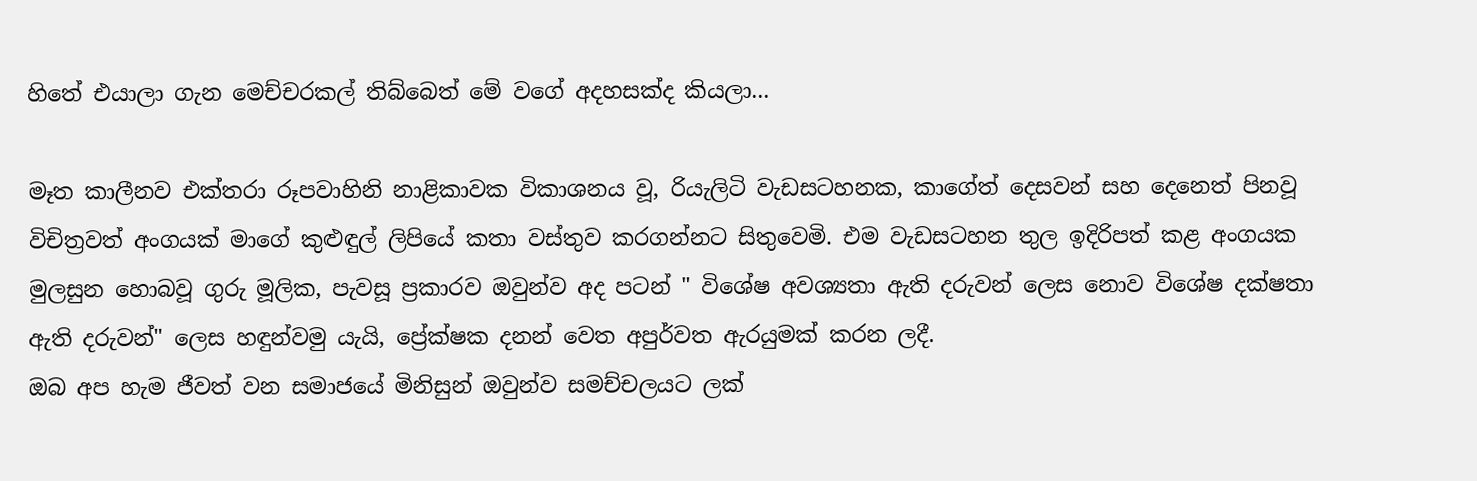හිතේ එයාලා ගැන මෙච්චරකල් තිබ්බෙත් මේ වගේ අදහසක්ද කියලා...

මෑත කාලීනව එක්තරා රූපවාහිනි නාළිකාවක විකාශනය වූ, රියැලිටි වැඩසටහනක, කාගේත් දෙසවන් සහ දෙනෙත් පිනවූ විචිත්‍රවත් අංගයක් මාගේ කුළුඳුල් ලිපියේ කතා වස්තුව කරගන්නට සිතුවෙමි. එම වැඩසටහන තුල ඉදිරිපත් කළ අංගයක මුලසුන හොබවූ ගුරු මූලික, පැවසූ ප්‍රකාරව ඔවුන්ව අද පටන් " විශේෂ අවශ්‍යතා ඇති දරුවන් ලෙස නොව විශේෂ දක්ෂතා ඇති දරුවන්" ලෙස හඳුන්වමු යැයි, ප්‍රේක්ෂක දනන් වෙත අපුර්වත ඇරයුමක් කරන ලදී.
ඔබ අප හැම ජීවත් වන සමාජයේ මිනිසුන් ඔවුන්ව සමච්චලයට ලක්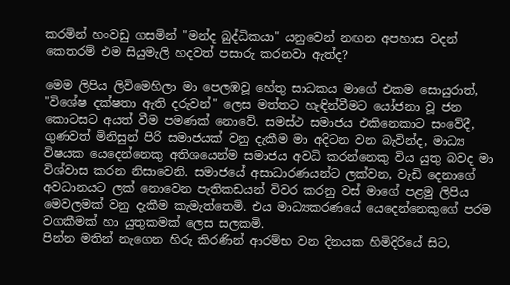කරමින් හංවඩු ගසමින් "මන්ද බුද්ධිකයා" යනුවෙන් නඟන අපහාස වදන් කෙතරම් එම සියුමැලි හදවත් පසාරු කරනවා ඇත්ද?

මෙම ලිපිය ලිවිමෙහිලා මා පෙලඹවූ හේතු සාධකය මාගේ එකම සොයුරාත්, "විශේෂ දක්ෂතා ඇති දරුවන්" ලෙස මත්තට හැඳින්වීමට යෝජනා වූ ජන කොටසට අයත් වීම පමණක් නොවේ. සමස්ථ සමාජය එකිනෙකාට සංවේදී, ගුණවත් මිනිසුන් පිරි සමාජයක් වනු දැකීම මා අදිටන වන බැවින්ද, මාධ්‍ය විෂයක යෙදෙන්නෙකු අතිශයෙන්ම සමාජය අවධි කරන්නෙකු විය යුතු බවද මා විශ්වාස කරන නිසාවෙනි. සමාජයේ අසාධාරණයන්ට ලක්වන, වැඩි දෙනාගේ අවධානයට ලක් නොවෙන පැතිකඩයන් විවර කරනු වස් මාගේ පළමු ලිපිය මෙවලමක් වනු දැකීම කැමැත්තෙමි. එය මාධ්‍යකරණයේ යෙදෙන්නෙකුගේ පරම වගකීමක් හා යුතුකමක් ලෙස සලකමි.
පින්න මතින් නැගෙන හිරු කිරණින් ආරම්භ වන දිනයක හිමිදිරියේ සිට,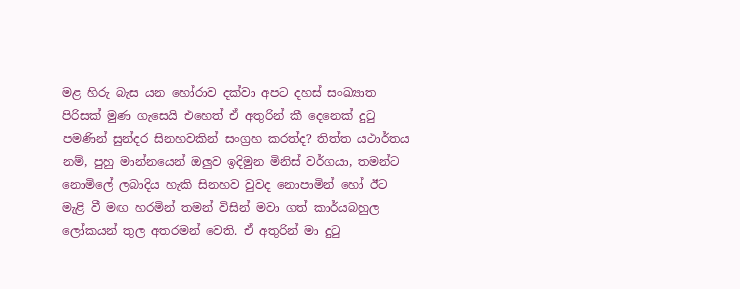මළ හිරු බැස යන හෝරාව දක්වා අපට දහස් සංඛ්‍යාත පිරිසක් මුණ ගැසෙයි එහෙත් ඒ අතුරින් කී දෙනෙක් දුටු පමණින් සුන්දර සිනහවකින් සංග්‍රහ කරත්ද? තිත්ත යථාර්තය නම්, පුහු මාන්නයෙන් ඔලුව ඉදිමුන මිනිස් වර්ගයා, තමන්ට නොමිලේ ලබාදිය හැකි සිනහව වුවද නොපාමින් හෝ ඊට මැළි වී මඟ හරමින් තමන් විසින් මවා ගත් කාර්යබහුල ලෝකයන් තුල අතරමන් වෙති. ඒ අතුරින් මා දුටු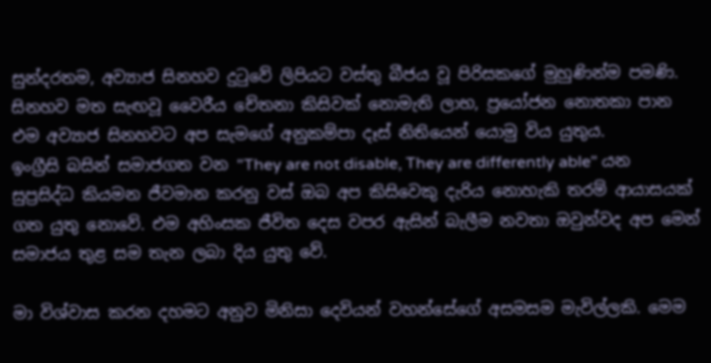සුන්දරතම, අව්‍යාජ සිනහව දුටුවේ ලිපියට වස්තු බීජය වූ පිරිසකගේ මුහුණින්ම පමණි. සිනහව මත සැඟවූ වෛරීය චේතනා කිසිවක් නොමැති ලාභ, ප්‍රයෝජන නොතකා පාන එම අව්‍යාජ සිනහවට අප සැමගේ අනුකම්පා දෑස් නිතියෙන් යොමු විය යුතුය.
ඉංග්‍රීසි බසින් සමාජගත වන "They are not disable, They are differently able" යන සුප්‍රසිද්ධ කියමන ජීවමාන කරනු වස් ඔබ අප කිසිවෙකු දැරිය නොහැකි තරම් ආයාසයක් ගත යුතු නොවේ. එම අහිංසක ජීවිත දෙස වපර ඇසින් බැලීම නවතා ඔවුන්වද අප මෙන් සමාජය තුළ සම තැන ලබා දිය යුතු වේ.

මා විශ්වාස කරන දහමට අනුව මිනිසා දෙවියන් වහන්සේගේ අසමසම මැවිල්ලකි. මෙම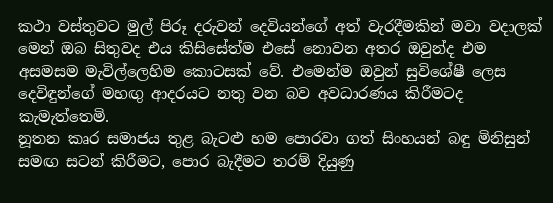කථා වස්තුවට මුල් පිරූ දරුවන් දෙවියන්ගේ අත් වැරදීමකින් මවා වදාලක් මෙන් ඔබ සිතුවද එය කිසිසේත්ම එසේ නොවන අතර ඔවුන්ද එම අසමසම මැවිල්ලෙහිම කොටසක් වේ. එමෙන්ම ඔවුන් සුවිශේෂී ලෙස දෙවිඳුන්ගේ මහඟු ආදරයට නතු වන බව අවධාරණය කිරීමටද කැමැත්තෙමි.
නූතන කෘර සමාජය තුළ බැටළු හම පොරවා ගත් සිංහයන් බඳු මිනිසුන් සමඟ සටන් කිරීමට, පොර බැදීමට තරම් දියුණු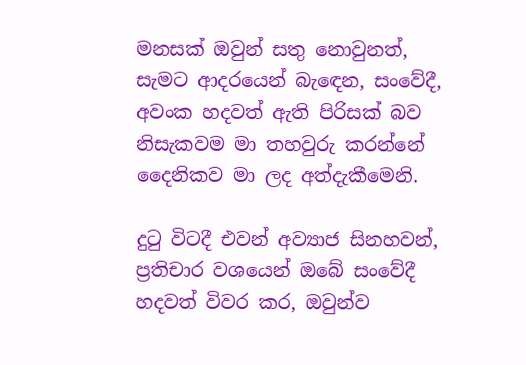මනසක් ඔවුන් සතු නොවුනත්, සැමට ආදරයෙන් බැඳෙන, සංවේදී, අවංක හදවත් ඇති පිරිසක් බව නිසැකවම මා තහවුරු කරන්නේ දෛනිකව මා ලද අත්දැකීමෙනි.

දුටු විටදී එවන් අව්‍යාජ සිනහවන්, ප්‍රතිචාර වශයෙන් ඔබේ සංවේදී හදවත් විවර කර, ඔවුන්ව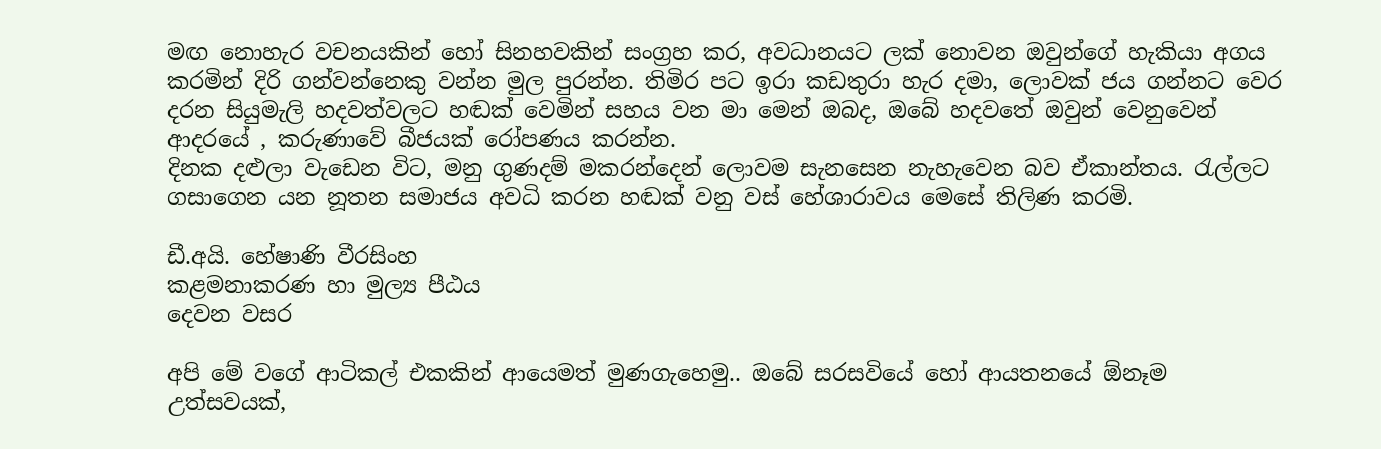මඟ නොහැර වචනයකින් හෝ සිනහවකින් සංග්‍රහ කර, අවධානයට ලක් නොවන ඔවුන්ගේ හැකියා අගය කරමින් දිරි ගන්වන්නෙකු වන්න මුල පුරන්න. තිමිර පට ඉරා කඩතුරා හැර දමා, ලොවක් ජය ගන්නට වෙර දරන සියුමැලි හදවත්වලට හඬක් වෙමින් සහය වන මා මෙන් ඔබද, ඔබේ හදවතේ ඔවුන් වෙනුවෙන් ආදරයේ , කරුණාවේ බීජයක් රෝපණය කරන්න.
දිනක දළුලා වැඩෙන විට, මනු ගුණදම් මකරන්දෙන් ලොවම සැනසෙන නැහැවෙන බව ඒකාන්තය. රැල්ලට ගසාගෙන යන නූතන සමාජය අවධි කරන හඬක් වනු වස් හේශාරාවය මෙසේ තිලිණ කරමි.

ඩී.අයි. හේෂාණි වීරසිංහ
කළමනාකරණ හා මුල්‍ය පීඨය
දෙවන වසර

අපි මේ වගේ ආටිකල් එකකින් ආයෙමත් මුණගැහෙමු.. ඔබේ සරසවියේ හෝ ආයතනයේ ඕනෑම උත්සවයක්,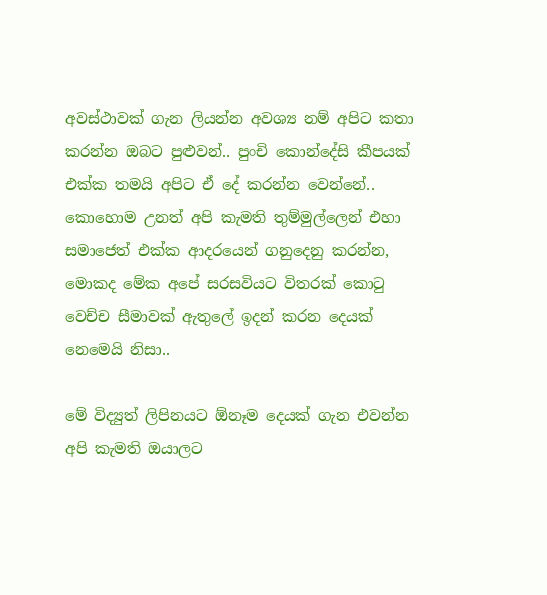අවස්ථාවක් ගැන ලියන්න අවශ්‍ය නම් අපිට කතා කරන්න ඔබට පුළුවන්.. පුංචි කොන්දේසි කීපයක් එක්ක තමයි අපිට ඒ දේ කරන්න වෙන්නේ.. කොහොම උනත් අපි කැමති තුම්මුල්ලෙන් එහා සමාජෙත් එක්ක ආදරයෙන් ගනුදෙනු කරන්න, මොකද මේක අපේ සරසවියට විතරක් කොටු වෙච්ච සීමාවක් ඇතුලේ ඉදන් කරන දෙයක් නෙමෙයි නිසා..

මේ විද්‍යුත් ලිපිනයට ඕනෑම දෙයක් ගැන එවන්න අපි කැමති ඔයාලට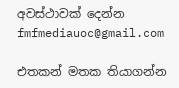අවස්ථාවක් දෙන්න fmfmediauoc@gmail.com

එතකන් මතක තියාගන්න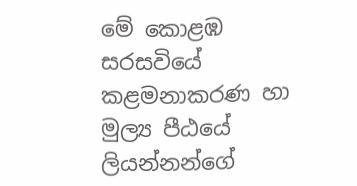මේ කොළඹ සරසවියේ කළමනාකරණ හා මුල්‍ය පීඨයේ ලියන්නන්ගේ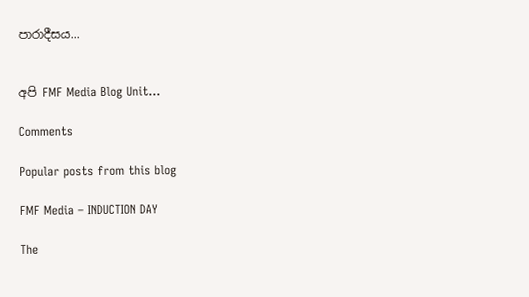පාරාදීසය...


අපි FMF Media Blog Unit...

Comments

Popular posts from this blog

FMF Media – INDUCTION DAY

The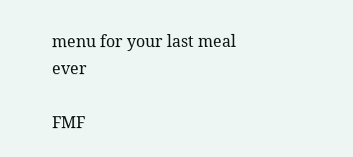menu for your last meal ever

FMF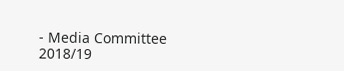- Media Committee 2018/19